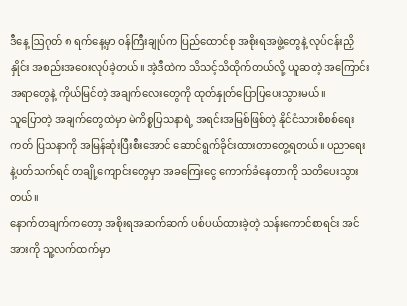ဒီနေ့ ဩဂုတ် ၈ ရက်နေ့မှာ ဝန်ကြီးချုပ်က ပြည်ထောင်စု အစိုးရအဖွဲ့တွေနဲ့ လုပ်ငန်းညှိနှိုင်း အစည်းအဝေးလုပ်ခဲ့တယ်။ အဲ့ဒီထဲက သိသင့်သိထိုက်တယ်လို့ ယူဆတဲ့ အကြောင်းအရာတွေနဲ့ ကိုယ်မြင်တဲ့ အချက်လေးတွေကို ထုတ်နှုတ်ပြောပြပေးသွားမယ်။
သူပြောတဲ့ အချက်တွေထဲမှာ မဲကိစ္စပြသနာရဲ့ အရင်းအမြစ်ဖြစ်တဲ့ နိုင်ငံသားစိစစ်ရေးကတ် ပြသနာကို အမြန်ဆုံးပြီးစီးအောင် ဆောင်ရွက်ခိုင်းထားတာတွေ့ရတယ်။ ပညာရေးနဲ့ပတ်သက်ရင် တချို့ကျောင်းတွေမှာ အခကြေးငွေ ကောက်ခံနေတာကို သတိပေးသွားတယ်။
နောက်တချက်ကတော့ အစိုးရအဆက်ဆက် ပစ်ပယ်ထားခဲ့တဲ့ သန်းကောင်စာရင်း အင်အားကို သူ့လက်ထက်မှာ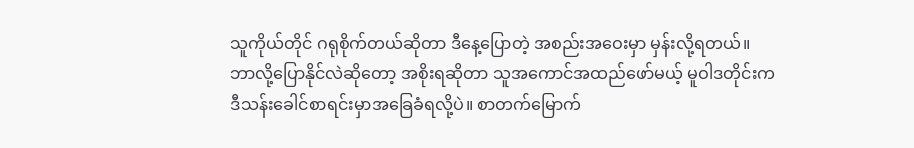သူကိုယ်တိုင် ဂရုစိုက်တယ်ဆိုတာ ဒီနေ့ပြောတဲ့ အစည်းအဝေးမှာ မှန်းလို့ရတယ်။ ဘာလို့ပြောနိုင်လဲဆိုတော့ အစိုးရဆိုတာ သူအကောင်အထည်ဖော်မယ့် မူဝါဒတိုင်းက ဒီသန်းခေါင်စာရင်းမှာအခြေခံရလို့ပဲ။ စာတက်မြောက်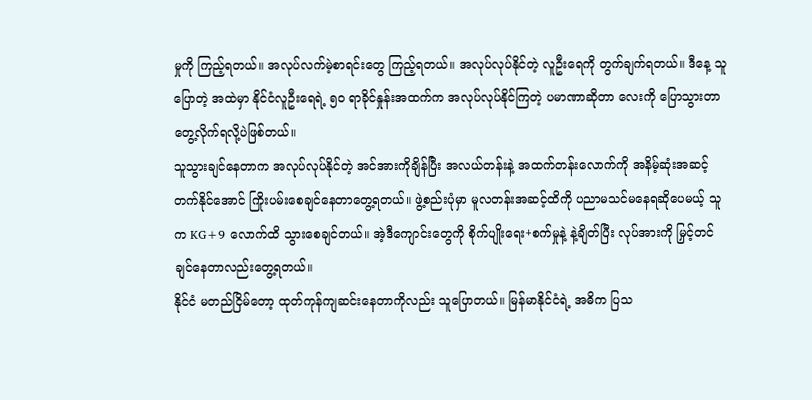မှုကို ကြည့်ရတယ်။ အလုပ်လက်မဲ့စာရင်းတွေ ကြည့်ရတယ်။ အလုပ်လုပ်နိုင်တဲ့ လူဦးရေကို တွက်ချက်ရတယ်။ ဒီနေ့ သူပြောတဲ့ အထဲမှာ နိုင်ငံလူဦးရေရဲ့ ၅၀ ရာခိုင်နှုန်းအထက်က အလုပ်လုပ်နိုင်ကြတဲ့ ပမာဏာဆိုတာ လေးကို ပြောသွားတာ တွေ့လိုက်ရလို့ပဲဖြစ်တယ်။
သူသွားချင်နေတာက အလုပ်လုပ်နိုင်တဲ့ အင်အားကိုချိန်ပြီး အလယ်တန်းနဲ့ အထက်တန်းလောက်ကို အနိမ့်ဆုံးအဆင့် တက်နိုင်အောင် ကြိုးပမ်းစေချင်နေတာတွေ့ရတယ်။ ဖွဲ့စည်းပုံမှာ မူလတန်းအဆင့်ထိကို ပညာမသင်မနေရဆိုပေမယ့် သူက KG+9 လောက်ထိ သွားစေချင်တယ်။ အဲ့ဒီကျောင်းတွေကို စိုက်ပျိုးရေး+စက်မှုနဲ့ နဲ့ချိတ်ပြီး လုပ်အားကို မြှင့်တင်ချင်နေတာလည်းတွေ့ရတယ်။
နိုင်ငံ မတည်ငြိမ်တော့ ထုတ်ကုန်ကျဆင်းနေတာကိုလည်း သူပြောတယ်။ မြန်မာနိုင်ငံရဲ့ အဓိက ပြသ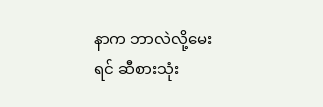နာက ဘာလဲလို့မေးရင် ဆီစားသုံး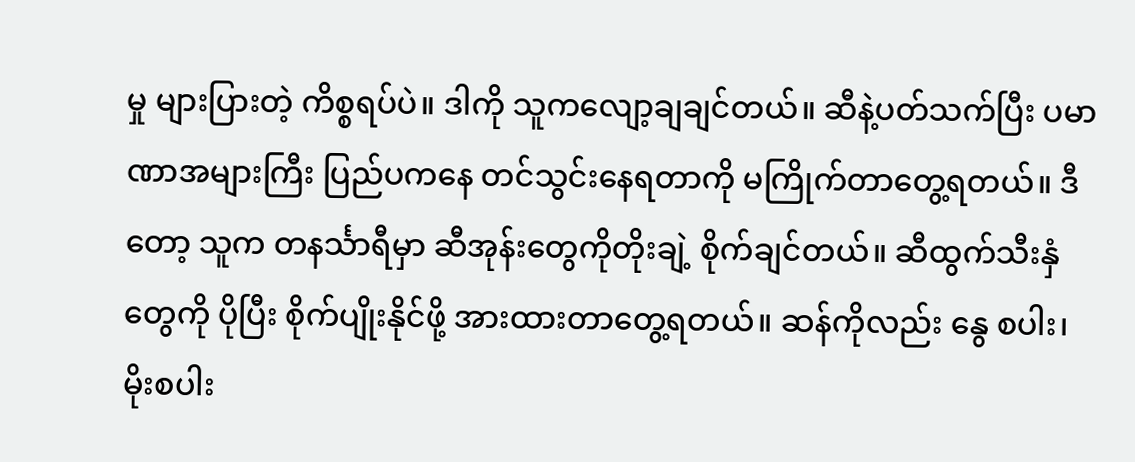မှု များပြားတဲ့ ကိစ္စရပ်ပဲ။ ဒါကို သူကလျော့ချချင်တယ်။ ဆီနဲ့ပတ်သက်ပြီး ပမာဏာအများကြီး ပြည်ပကနေ တင်သွင်းနေရတာကို မကြိုက်တာတွေ့ရတယ်။ ဒီတော့ သူက တနင်္သာရီမှာ ဆီအုန်းတွေကိုတိုးချဲ့ စိုက်ချင်တယ်။ ဆီထွက်သီးနှံတွေကို ပိုပြီး စိုက်ပျိုးနိုင်ဖို့ အားထားတာတွေ့ရတယ်။ ဆန်ကိုလည်း နွေ စပါး၊ မိုးစပါး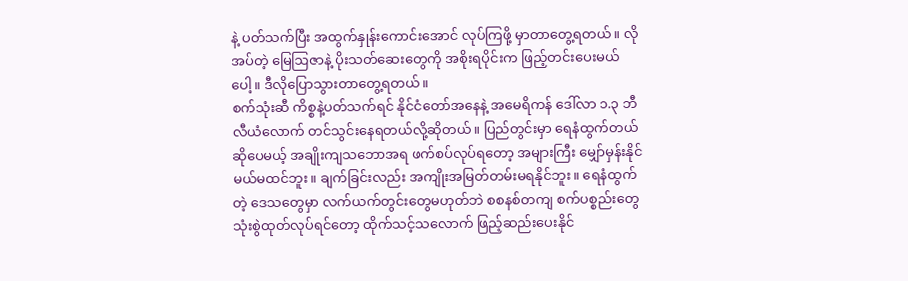နဲ့ ပတ်သက်ပြီး အထွက်နှုန်းကောင်းအောင် လုပ်ကြဖို့ မှာတာတွေ့ရတယ်။ လိုအပ်တဲ့ မြေဩဇာနဲ့ ပိုးသတ်ဆေးတွေကို အစိုးရပိုင်းက ဖြည့်တင်းပေးမယ်ပေါ့။ ဒီလိုပြောသွားတာတွေ့ရတယ်။
စက်သုံးဆီ ကိစ္စနဲ့ပတ်သက်ရင် နိုင်ငံတော်အနေနဲ့ အမေရိကန် ဒေါ်လာ ၁.၃ ဘီလီယံလောက် တင်သွင်းနေရတယ်လို့ဆိုတယ်။ ပြည်တွင်းမှာ ရေနံထွက်တယ်ဆိုပေမယ့် အချိုးကျသဘောအရ ဖက်စပ်လုပ်ရတော့ အများကြီး မျှော်မှန်းနိုင်မယ်မထင်ဘူး။ ချက်ခြင်းလည်း အကျိုးအမြတ်တမ်းမရနိုင်ဘူး။ ရေနံထွက်တဲ့ ဒေသတွေမှာ လက်ယက်တွင်းတွေမဟုတ်ဘဲ စစနစ်တကျ စက်ပစ္စည်းတွေသုံးစွဲထုတ်လုပ်ရင်တော့ ထိုက်သင့်သလောက် ဖြည့်ဆည်းပေးနိုင်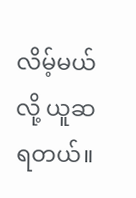လိမ့်မယ်လို့ ယူဆရတယ်။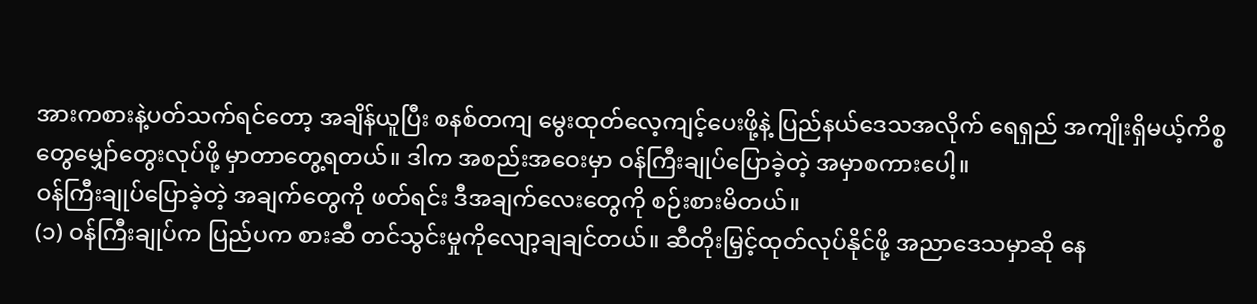အားကစားနဲ့ပတ်သက်ရင်တော့ အချိန်ယူပြီး စနစ်တကျ မွေးထုတ်လေ့ကျင့်ပေးဖို့နဲ့ ပြည်နယ်ဒေသအလိုက် ရေရှည် အကျိုးရှိမယ့်ကိစ္စတွေမျှော်တွေးလုပ်ဖို့ မှာတာတွေ့ရတယ်။ ဒါက အစည်းအဝေးမှာ ဝန်ကြီးချုပ်ပြောခဲ့တဲ့ အမှာစကားပေါ့။
ဝန်ကြီးချုပ်ပြောခဲ့တဲ့ အချက်တွေကို ဖတ်ရင်း ဒီအချက်လေးတွေကို စဉ်းစားမိတယ်။
(၁) ဝန်ကြီးချုပ်က ပြည်ပက စားဆီ တင်သွင်းမှုကိုလျော့ချချင်တယ်။ ဆီတိုးမြှင့်ထုတ်လုပ်နိုင်ဖို့ အညာဒေသမှာဆို နေ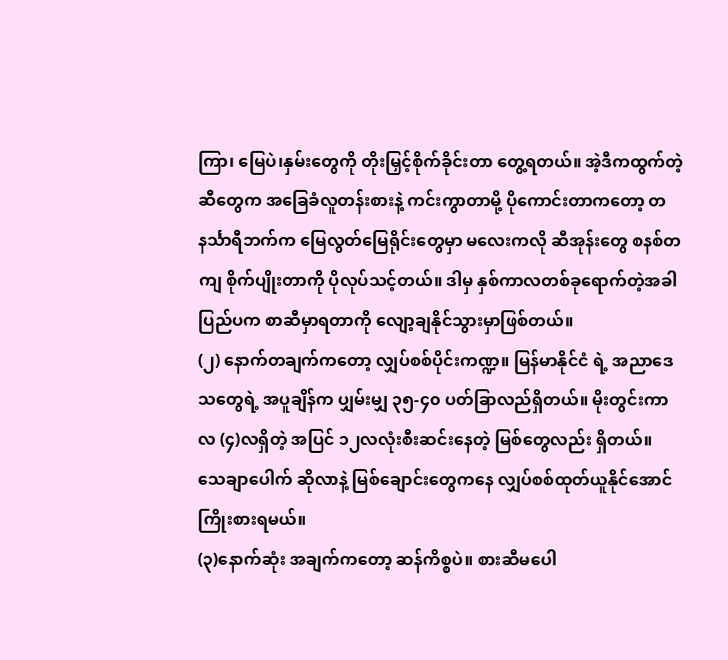ကြာ၊ မြေပဲ၊နှမ်းတွေကို တိုးမြှင့်စိုက်ခိုင်းတာ တွေ့ရတယ်။ အဲ့ဒီကထွက်တဲ့ဆီတွေက အခြေခံလူတန်းစားနဲ့ ကင်းကွာတာမို့ ပိုကောင်းတာကတော့ တနင်္သာရီဘက်က မြေလွတ်မြေရိုင်းတွေမှာ မလေးကလို ဆီအုန်းတွေ စနစ်တကျ စိုက်ပျိုးတာကို ပိုလုပ်သင့်တယ်။ ဒါမှ နှစ်ကာလတစ်ခုရောက်တဲ့အခါ ပြည်ပက စာဆီမှာရတာကို လျော့ချနိုင်သွားမှာဖြစ်တယ်။
(၂) နောက်တချက်ကတော့ လျှပ်စစ်ပိုင်းကဏ္ဍ။ မြန်မာနိုင်ငံ ရဲ့ အညာဒေသတွေရဲ့ အပူချိန်က ပျှမ်းမျှ ၃၅-၄၀ ပတ်ခြာလည်ရှိတယ်။ မိုးတွင်းကာလ (၄)လရှိတဲ့ အပြင် ၁၂လလုံးစီးဆင်းနေတဲ့ မြစ်တွေလည်း ရှိတယ်။ သေချာပေါက် ဆိုလာနဲ့ မြစ်ချောင်းတွေကနေ လျှပ်စစ်ထုတ်ယူနိုင်အောင် ကြိုးစားရမယ်။
(၃)နောက်ဆုံး အချက်ကတော့ ဆန်ကိစ္စပဲ။ စားဆီမပေါ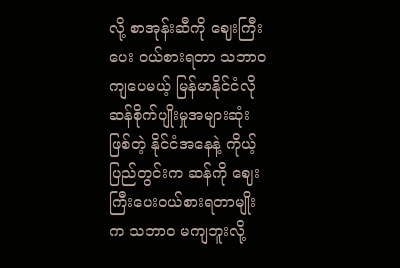လို့ စာအုန်းဆီကို ဈေးကြီး ပေး ဝယ်စားရတာ သဘာဝကျပေမယ့် မြန်မာနိုင်ငံလို ဆန်စိုက်ပျိုးမှုအများဆုံးဖြစ်တဲ့ နိုင်ငံအနေနဲ့ ကိုယ့်ပြည်တွင်းက ဆန်ကို ဈေးကြီးပေးဝယ်စားရတာမျိုးက သဘာဝ မကျဘူးလို့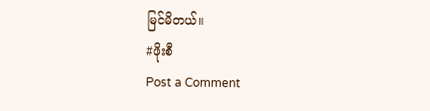မြင်မိတယ်။
#ဖိုးစီ
Post a Comment